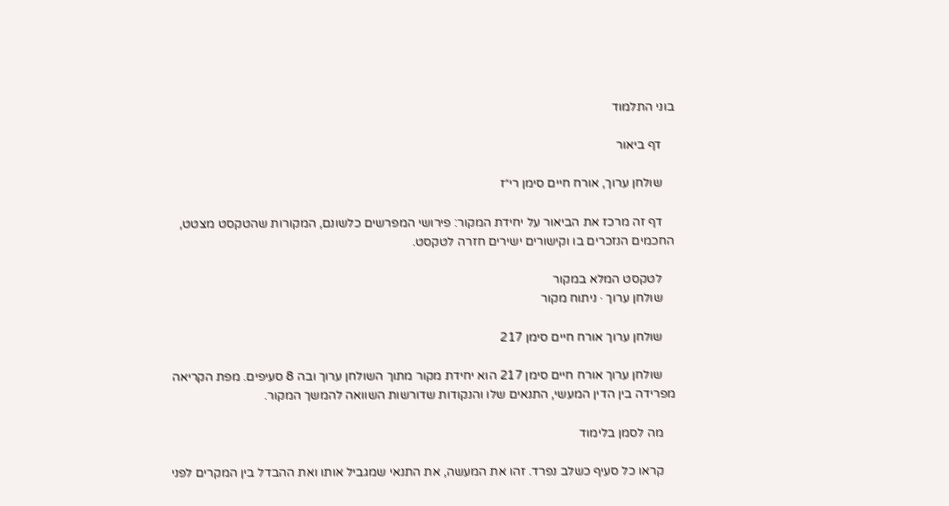בוני התלמוד

    דף ביאור

    שולחן ערוך, אורח חיים סימן רי״ז

    דף זה מרכז את הביאור על יחידת המקור: פירושי המפרשים כלשונם, המקורות שהטקסט מצטט, החכמים הנזכרים בו וקישורים ישירים חזרה לטקסט.

    לטקסט המלא במקור
    שולחן ערוך · ניתוח מקור

    שולחן ערוך אורח חיים סימן 217

    שולחן ערוך אורח חיים סימן 217 הוא יחידת מקור מתוך השולחן ערוך ובה 8 סעיפים. מפת הקריאה מפרידה בין הדין המעשי, התנאים שלו והנקודות שדורשות השוואה להמשך המקור.

    מה לסמן בלימוד

    קראו כל סעיף כשלב נפרד. זהו את המעשה, את התנאי שמגביל אותו ואת ההבדל בין המקרים לפני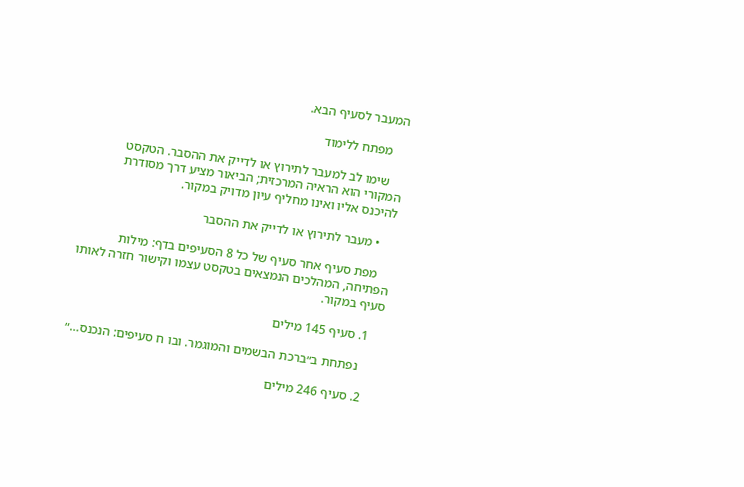המעבר לסעיף הבא.

    מפתח ללימוד

    שימו לב למעבר לתירוץ או לדייק את ההסבר. הטקסט המקורי הוא הראיה המרכזית; הביאור מציע דרך מסודרת להיכנס אליו ואינו מחליף עיון מדויק במקור.

    • מעבר לתירוץ או לדייק את ההסבר

    מפת סעיף אחר סעיף של כל 8 הסעיפים בדף: מילות הפתיחה, המהלכים הנמצאים בטקסט עצמו וקישור חזרה לאותו סעיף במקור.

    1. סעיף 145 מילים

      נפתחת ב״ברכת הבשמים והמוגמר. ובו ח סעיפים: הנכנס…״

    2. סעיף 246 מילים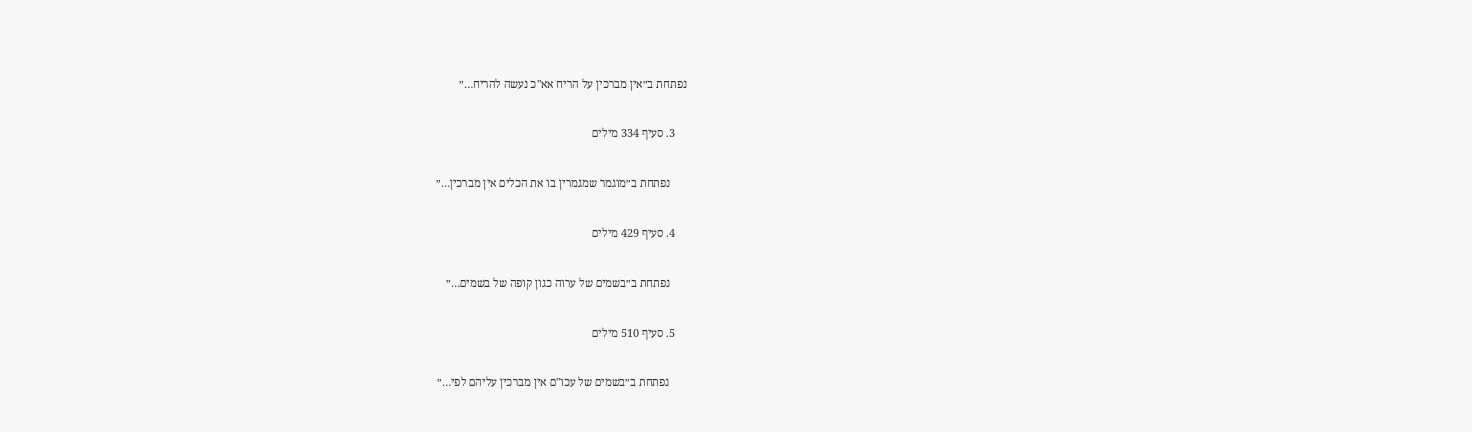נפתחת ב״אין מברכין על הריח אא"כ נעשה להריח…״

    3. סעיף 334 מילים

      נפתחת ב״מוגמר שמגמרין בו את הכלים אין מברכין…״

    4. סעיף 429 מילים

      נפתחת ב״בשמים של ערוה כגון קופה של בשמים…״

    5. סעיף 510 מילים

      נפתחת ב״בשמים של עכו"ם אין מברכין עליהם לפי…״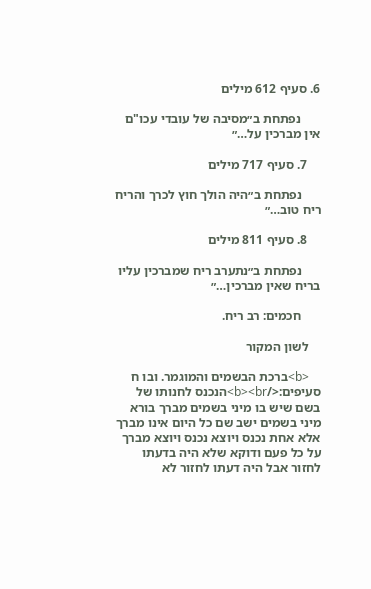6. סעיף 612 מילים

      נפתחת ב״מסיבה של עובדי עכו"ם אין מברכין על…״

    7. סעיף 717 מילים

      נפתחת ב״היה הולך חוץ לכרך והריח ריח טוב…״

    8. סעיף 811 מילים

      נפתחת ב״נתערב ריח שמברכין עליו בריח שאין מברכין…״

      חכמים: רב ריח.

    לשון המקור

    <b>ברכת הבשמים והמוגמר. ובו ח סעיפים:</b><br>הנכנס לחנותו של בשם שיש בו מיני בשמים מברך בורא מיני בשמים ישב שם כל היום אינו מברך אלא אחת נכנס ויוצא נכנס ויוצא מברך על כל פעם ודוקא שלא היה בדעתו לחזור אבל היה דעתו לחזור לא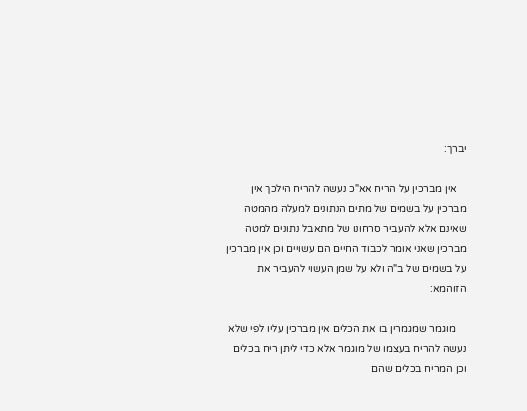יברך:

    אין מברכין על הריח אא"כ נעשה להריח הילכך אין מברכין על בשמים של מתים הנתונים למעלה מהמטה שאינם אלא להעביר סרחונו של מתאבל נתונים למטה מברכין שאני אומר לכבוד החיים הם עשויים וכן אין מברכין על בשמים של ב"ה ולא על שמן העשוי להעביר את הזוהמא:

    מוגמר שמגמרין בו את הכלים אין מברכין עליו לפי שלא נעשה להריח בעצמו של מוגמר אלא כדי ליתן ריח בכלים וכן המריח בכלים שהם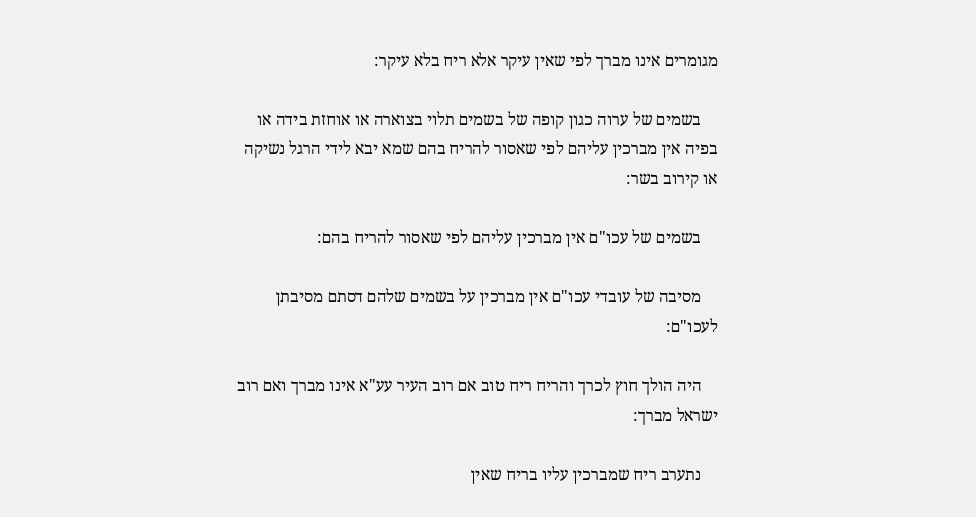מגומרים אינו מברך לפי שאין עיקר אלא ריח בלא עיקר:

    בשמים של ערוה כגון קופה של בשמים תלוי בצוארה או אוחזת בידה או בפיה אין מברכין עליהם לפי שאסור להריח בהם שמא יבא לידי הרגל נשיקה או קירוב בשר:

    בשמים של עכו"ם אין מברכין עליהם לפי שאסור להריח בהם:

    מסיבה של עובדי עכו"ם אין מברכין על בשמים שלהם דסתם מסיבתן לעכו"ם:

    היה הולך חוץ לכרך והריח ריח טוב אם רוב העיר עע"א אינו מברך ואם רוב ישראל מברך:

    נתערב ריח שמברכין עליו בריח שאין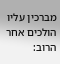מברכין עליו הולכים אחר הרוב: